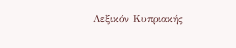Λεξικόν Κυπριακής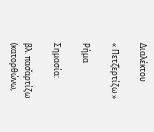Διαλέκτου

« Πετζ̌ερτίζω »

Ρήμα

Σημασία:

βλ. πασ̌αρτίζω (κατορθώνω,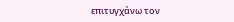επιτυγχάνω τον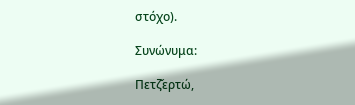στόχο).

Συνώνυμα:

Πετζ̌ερτώ,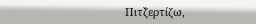Πιτζ̌ερτίζω,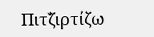Πιτζ̌ιρτίζω